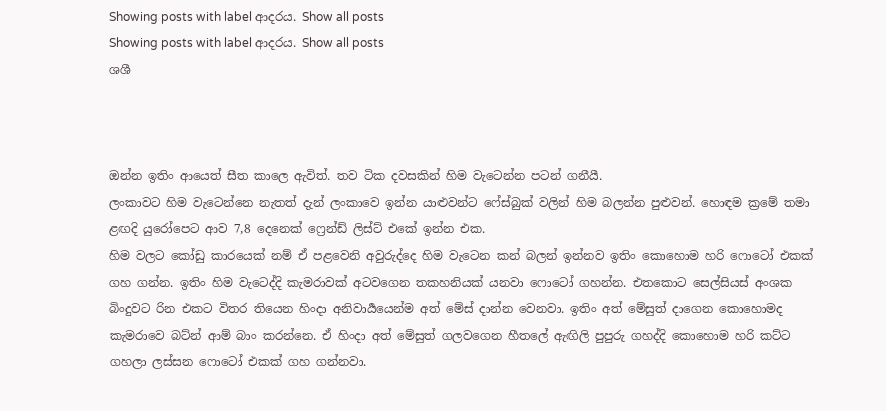Showing posts with label ආදරය. Show all posts
Showing posts with label ආදරය. Show all posts
ශශී



ඔන්න ඉතිං ආයෙත් සීත කාලෙ ඇවිත්. තව ටික දවසකින් හිම වැටෙන්න පටන් ගනීයී.
ලංකාවට හිම වැටෙන්නෙ නැතත් දැන් ලංකාවෙ ඉන්න යාළුවන්ට ෆේස්බුක් වලින් හිම බලන්න පුළුවන්. හොඳම ක්‍රමේ තමා ළඟදි යුරෝපෙට ආව 7,8 දෙනෙක් ෆ්‍රෙන්ඩ් ලිස්ට් එකේ ඉන්න එක.
හිම වලට කෝඩු කාරයෙක් නම් ඒ පළවෙනි අවුරුද්දෙ හිම වැටෙන කන් බලන් ඉන්නව ඉතිං කොහොම හරි ෆොටෝ එකක් ගහ ගන්න. ඉතිං හිම වැටෙද්දි කැමරාවක් අටවගෙන තකහනියක් යනවා ෆොටෝ ගහන්න. එතකොට සෙල්සියස් අංශක බිංදුවට රින එකට විතර තියෙන හිංදා අනිවාර්‍යයෙන්ම අත් මේස් දාන්න වෙනවා. ඉතිං අත් මේසුත් දාගෙන කොහොමද කැමරාවෙ බට්න් ආම් බාං කරන්නෙ. ඒ හිංදා අත් මේසුත් ගලවගෙන හීතලේ ඇඟිලි පුපුරු ගහද්දි කොහොම හරි කට්ට ගහලා ලස්සන ෆොටෝ එකක් ගහ ගන්නවා.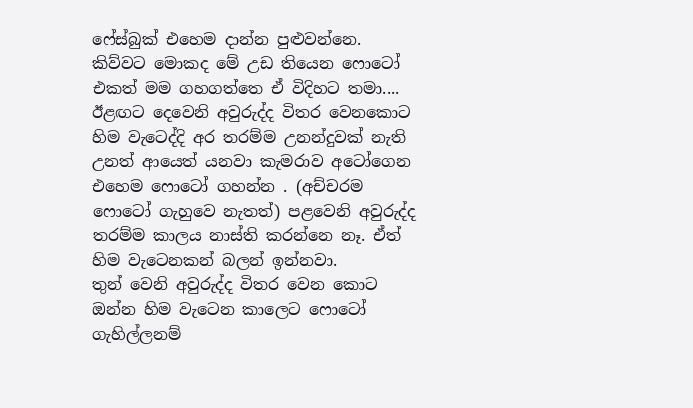ෆේස්බුක් එහෙම දාන්න පුළුවන්නෙ. කිව්වට මොකද මේ උඩ තියෙන ෆොටෝ එකත් මම ගහගත්තෙ ඒ විදිහට තමා....
ඊළඟට දෙවෙනි අවුරුද්ද විතර වෙනකොට හිම වැටෙද්දි අර තරම්ම උනන්දුවක් නැති උනත් ආයෙත් යනවා කැමරාව අටෝගෙන එහෙම ෆොටෝ ගහන්න . (අච්චරම ෆොටෝ ගැහුවෙ නැතත්) පළවෙනි අවුරුද්ද තරම්ම කාලය නාස්ති කරන්නෙ නෑ. ඒත් හිම වැටෙනකන් බලන් ඉන්නවා.
තුන් වෙනි අවුරුද්ද විතර වෙන කොට ඔන්න හිම වැටෙන කාලෙට ෆොටෝ ගැහිල්ලනම්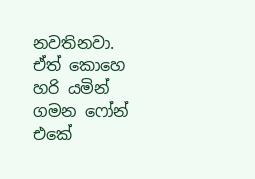නවතිනවා. ඒත් කොහෙ හරි යමින් ගමන ෆෝන් එකේ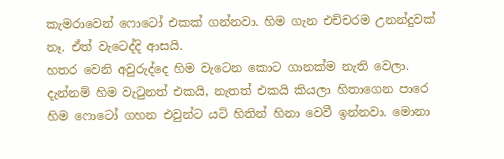කැමරාවෙන් ෆොටෝ එකක් ගන්නවා. හිම ගැන එච්චරම උනන්දුවක් නෑ. ඒත් වැටෙද්දි ආසයි.
හතර වෙනි අවුරුද්දෙ හිම වැටෙන කොට ගානක්ම නැති වෙලා. දැන්නම් හිම වැටුනත් එකයි, නැතත් එකයි කියලා හිතාගෙන පාරෙ හිම ෆොටෝ ගහන එවුන්ට යටි හිතින් හිනා වෙවී ඉන්නවා. මොනා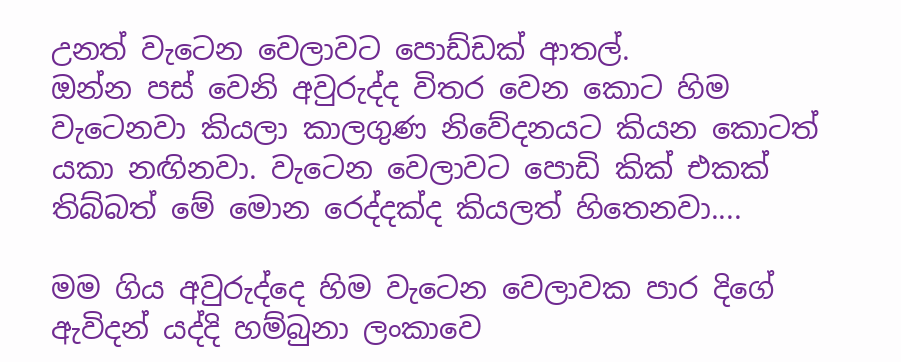උනත් වැටෙන වෙලාවට පොඩ්ඩක් ආතල්.
ඔන්න පස් වෙනි අවුරුද්ද විතර වෙන කොට හිම වැටෙනවා කියලා කාලගුණ නිවේදනයට කියන කොටත් යකා නඟිනවා. වැටෙන වෙලාවට පොඩි කික් එකක් තිබ්බත් මේ මොන රෙද්දක්ද කියලත් හිතෙනවා....

මම ගිය අවුරුද්දෙ හිම වැටෙන වෙලාවක පාර දිගේ ඇවිදන් යද්දි හම්බුනා ලංකාවෙ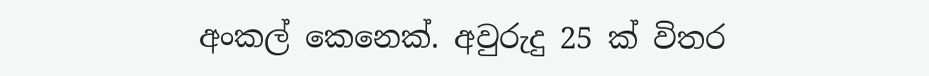අංකල් කෙනෙක්. අවුරුදු 25 ක් විතර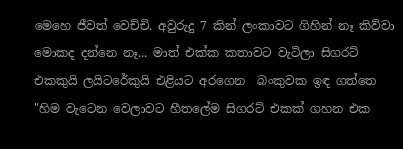මෙහෙ ජීවත් වෙච්චි. අවුරුදු 7 කින් ලංකාවට ගිහින් නෑ කිව්වා මොකද දන්නෙ නෑ... මාත් එක්ක කතාවට වැටිලා සිගරට් එකකුයි ලයිටරේකුයි එළියට අරගෙන  බංකුවක ඉඳ ගත්තෙ "හිම වැටෙන වෙලාවට හීතලේම සිගරට් එකක් ගහන එක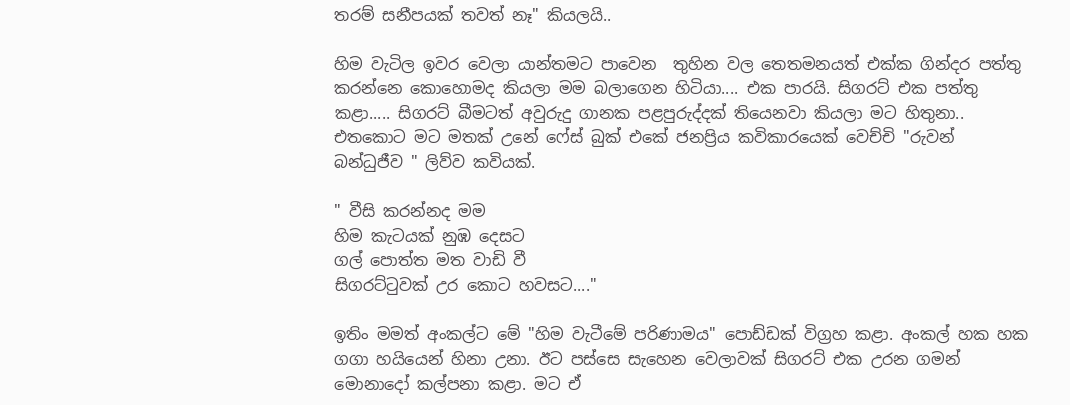තරම් සනීපයක් තවත් නෑ" කියලයි..

හිම වැටිල ඉවර වෙලා යාන්තමට පාවෙන  තුහින වල තෙතමනයත් එක්ක ගින්දර පත්තු කරන්නෙ කොහොමද කියලා මම බලාගෙන හිටියා.... එක පාරයි. සිගරට් එක පත්තු කළා..... සිගරට් බීමටත් අවුරුදු ගානක පළපුරුද්දක් තියෙනවා කියලා මට හිතුනා..
එතකොට මට මතක් උනේ ෆේස් බුක් එකේ ජනප්‍රිය කවිකාරයෙක් වෙච්චි "රුවන් බන්ධුජීව " ලිව්ව කවියක්.

" වීසි කරන්නද මම
හිම කැටයක් නුඹ දෙසට
ගල් පොත්ත මත වාඩි වී
සිගරට්ටුවක් උර කොට හවසට...."

ඉතිං මමත් අංකල්ට මේ "හිම වැටීමේ පරිණාමය" පොඩ්ඩක් විග්‍රහ කළා. අංකල් හක හක ගගා හයියෙන් හිනා උනා. ඊට පස්සෙ සැහෙන වෙලාවක් සිගරට් එක උරන ගමන් මොනාදෝ කල්පනා කළා. මට ඒ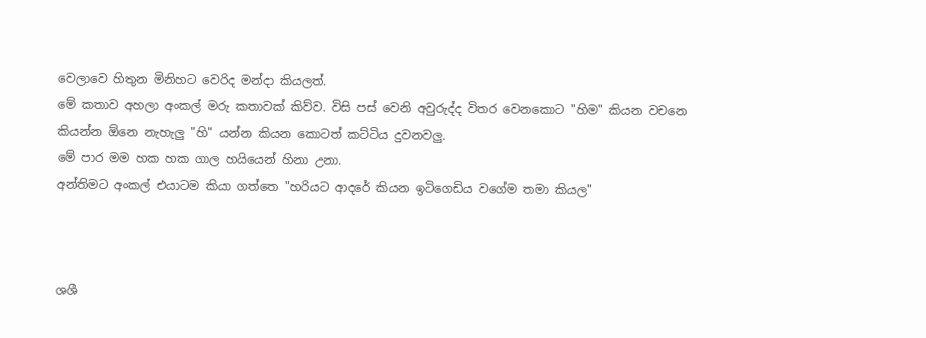වෙලාවෙ හිතුන මිනිහට වෙරිද මන්දා කියලත්.
මේ කතාව අහලා අංකල් මරු කතාවක් කිව්ව. විසි පස් වෙනි අවුරුද්ද විතර වෙනකොට "හිම" කියන වචනෙ කියන්න ඕනෙ නැහැලු "හි" යන්න කියන කොටත් කට්ටිය දුවනවලු.
මේ පාර මම හක හක ගාල හයියෙන් හිනා උනා.
අන්තිමට අංකල් එයාටම කියා ගත්තෙ "හරියට ආදරේ කියන ඉටිගෙඩිය වගේම තමා කියල"



ශශී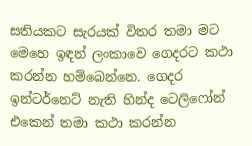සතියකට සැරයක් විතර තමා මට මෙහෙ ඉඳන් ලංකාවෙ ගෙදරට කථා කරන්න හම්බෙන්නෙ. ගෙදර ඉන්ටර්නෙට් නැති හින්ද ටෙලිෆෝන් එකෙන් තමා කථා කරන්න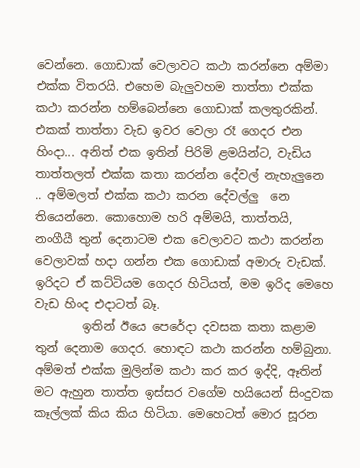වෙන්නෙ. ගොඩාක් වෙලාවට කථා කරන්නෙ අම්මා එක්ක විතරයි. එහෙම බැලුවහම තාත්තා එක්ක කථා කරන්න හම්බෙන්නෙ ගොඩාක් කලතුරකින්. එකක් තාත්තා වැඩ ඉවර වෙලා රෑ ගෙදර එන හිංදා... අනිත් එක ඉතින් පිරිමි ළමයින්ට, වැඩිය තාත්තලත් එක්ක කතා කරන්න දේවල් නැහැලුනෙ .. අම්මලත් එක්ක කථා කරන දේවල්ලු  නෙ තියෙන්නෙ. කොහොම හරි අම්මයි, තාත්තයි, නංගීයී තුන් දෙනාටම එක වෙලාවට කථා කරන්න වෙලාවක් හදා ගන්න එක ගොඩාක් අමාරු වැඩක්. ඉරිදට ඒ කට්ටියම ගෙදර හිටියත්, මම ඉරිද මෙහෙ වැඩ හිංද එදාටත් බෑ.
        ඉතින් ඊයෙ පෙරේදා දවසක කතා කළාම තුන් දෙනාම ගෙදර. හොඳට කථා කරන්න හම්බුනා. අම්මත් එක්ක මුලින්ම කථා කර කර ඉද්දි, ඈතින් මට ඇහුන තාත්ත ඉස්සර වගේම හයියෙන් සිංදුවක කෑල්ලක් කිය කිය හිටියා. මෙහෙටත් මොර සූරන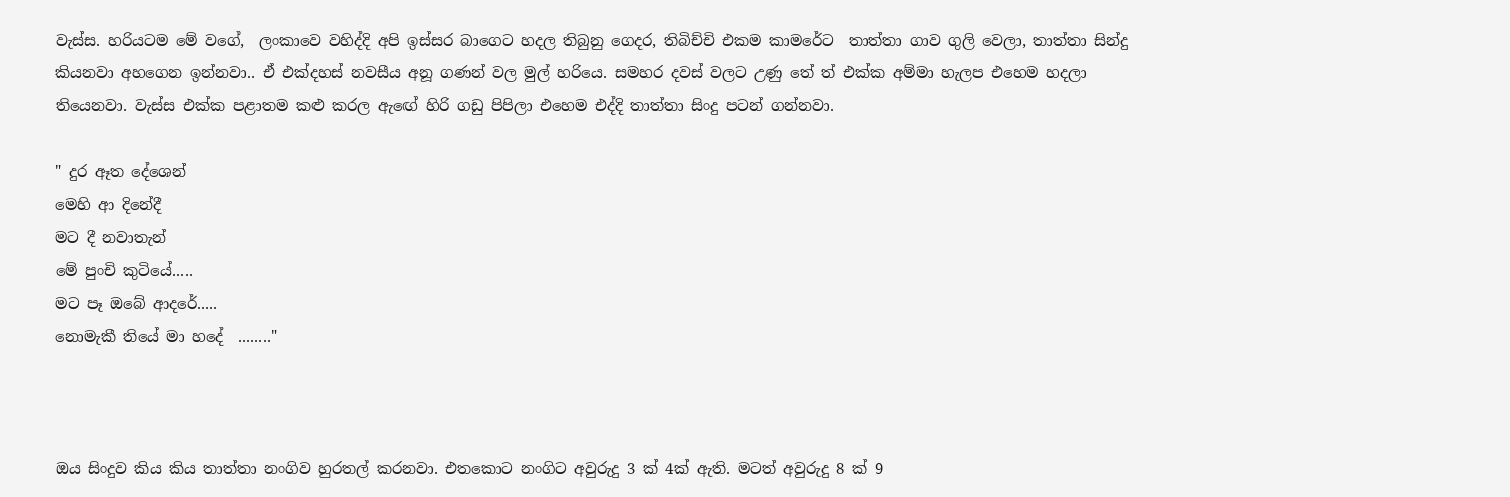වැස්ස. හරියටම මේ වගේ,  ලංකාවෙ වහිද්දි අපි ඉස්සර බාගෙට හදල තිබුනු ගෙදර, තිබිච්චි එකම කාමරේට  තාත්තා ගාව ගුලි වෙලා, තාත්තා සින්දු කියනවා අහගෙන ඉන්නවා.. ඒ එක්දහස් නවසීය අනූ ගණන් වල මුල් හරියෙ. සමහර දවස් වලට උණු තේ ත් එක්ක අම්මා හැලප එහෙම හදලා තියෙනවා. වැස්ස එක්ක පළාතම කළු කරල ඇඟේ හිරි ගඩු පිපිලා එහෙම එද්දි තාත්තා සිංදු පටන් ගන්නවා.

" දුර ඈත දේශෙන්
මෙහි ආ දිනේදී
මට දී නවාතැන්
මේ පුංචි කුටියේ.....
මට පෑ ඔබේ ආදරේ.....
නොමැකී තියේ මා හදේ  ........"



ඔය සිංදුව කිය කිය තාත්තා නංගිව හුරතල් කරනවා. එතකොට නංගිට අවුරුදු 3 ක් 4ක් ඇති. මටත් අවුරුදු 8 ක් 9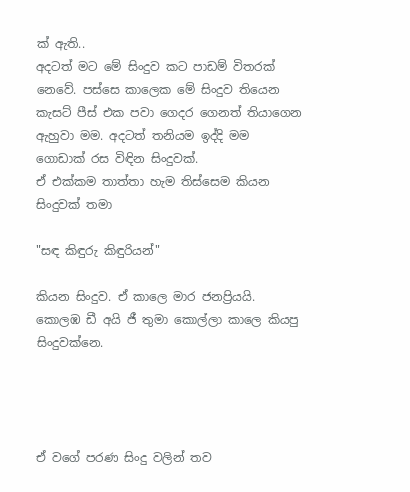ක් ඇති..
අදටත් මට මේ සිංදුව කට පාඩම් විතරක් නෙවේ. පස්සෙ කාලෙක මේ සිංදුව තියෙන කැසට් පීස් එක පවා ගෙදර ගෙනත් තියාගෙන ඇහුවා මම. අදටත් තනියම ඉද්දි මම ගොඩාක් රස විඳින සිංදුවක්.
ඒ එක්කම තාත්තා හැම තිස්සෙම කියන සිංදුවක් තමා

"සඳ කිඳුරු කිඳුරියන්"

කියන සිංදුව. ඒ කාලෙ මාර ජනප්‍රියයි. කොලඹ ඩී අයි ජී තුමා කොල්ලා කාලෙ කියපු සිංදුවක්නෙ.




ඒ වගේ පරණ සිංදු වලින් තව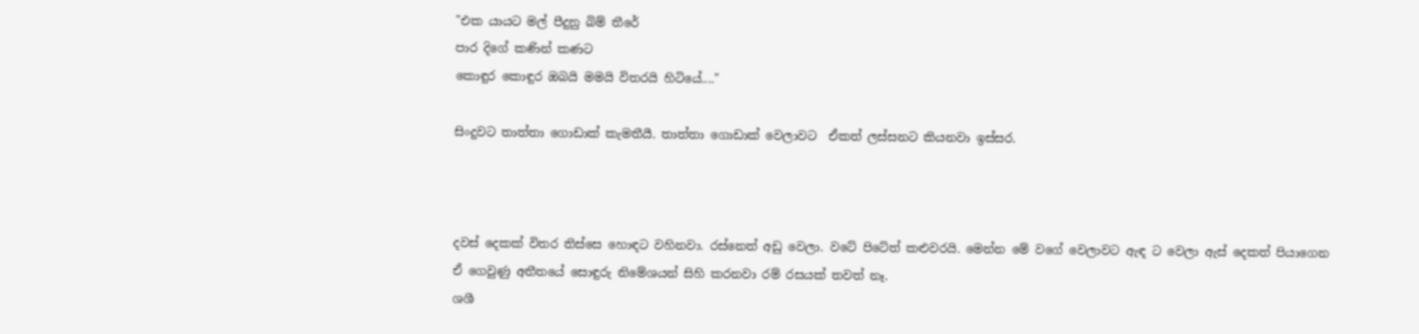"එක යායට මල් පීදුනු බිම් තීරේ
පාර දිගේ කණින් කණට
කොඳුර කොඳුර ඔබයි මමයි විතරයි හිටියේ...."

සිංදුවට තාත්තා ගොඩාක් කැමතීයී. තාත්තා ගොඩාක් වෙලාවට  ඒකත් ලස්සනට කියනවා ඉස්සර.



දවස් දෙකක් විතර තිස්සෙ හොඳට වහිනවා. රස්නෙත් අඩු වෙලා. වටේ පිටේත් කළුවරයි. මෙන්න මේ වගේ වෙලාවට ඇඳ ට වෙලා ඇස් දෙකත් පියාගෙන ඒ ගෙවුණු අතීතයේ සොඳුරු නිමේශයන් සිහි කරනවා රම් රසයක් තවත් නෑ.
ශශී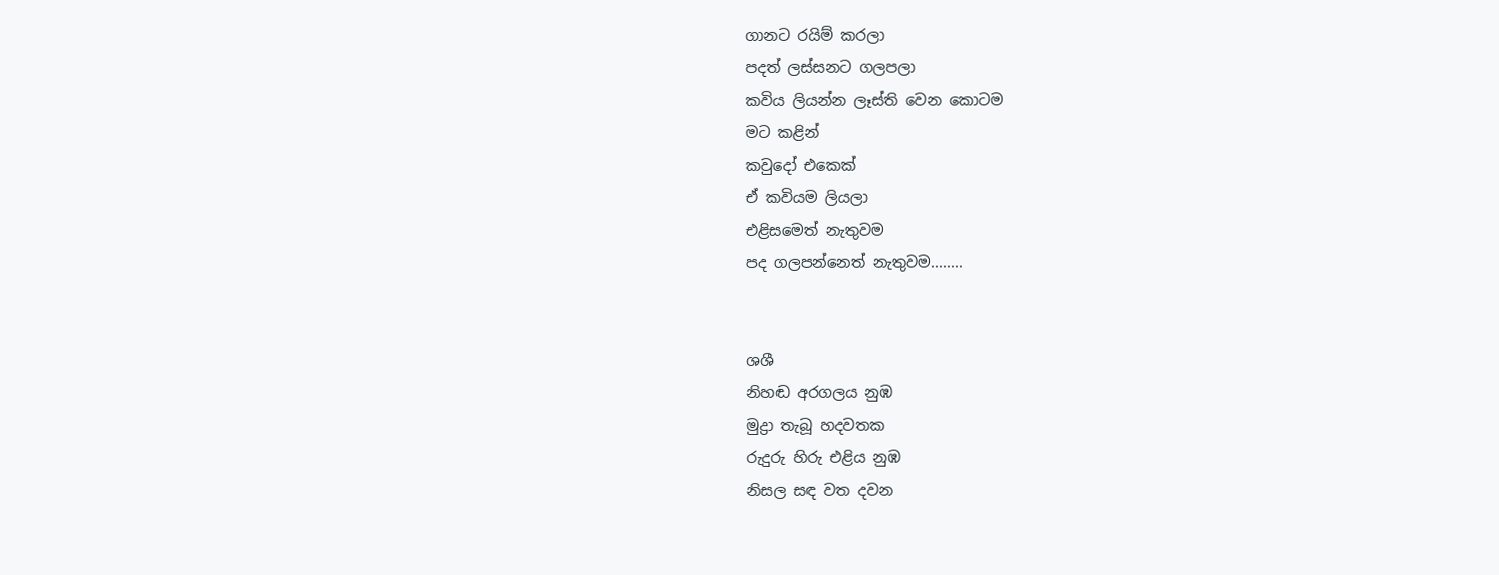ගානට රයිම් කරලා
පදත් ලස්සනට ගලපලා
කවිය ලියන්න ලෑස්ති වෙන කොටම
මට කළින්
කවුදෝ එකෙක්
ඒ කවියම ලියලා
එළිසමෙත් නැතුවම
පද ගලපන්නෙත් නැතුවම........


ශශී
නිහඬ අරගලය නුඹ
මුද්‍රා තැබූ හදවතක
රුදුරු හිරු එළිය නුඹ
නිසල සඳ වත දවන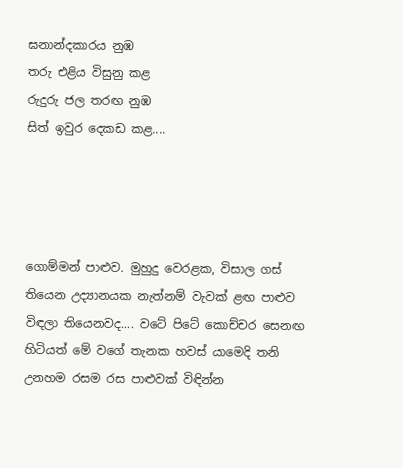ඝනාන්දකාරය නුඹ
තරු එළිය විසුනු කළ
රුදුරු ජල තරඟ නුඹ
සිත් ඉවුර දෙකඩ කළ....




ගොම්මන් පාළුව. මුහුදු වෙරළක, විසාල ගස් තියෙන උද්‍යානයක නැත්නම් වැවක් ළඟ පාළුව විඳලා තියෙනවද.... වටේ පිටේ කොච්චර සෙනඟ හිටියත් මේ වගේ තැනක හවස් යාමෙදි තනි උනහම රසම රස පාළුවක් විඳින්න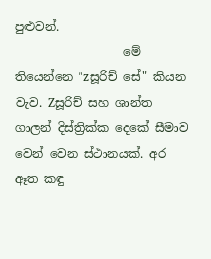පුළුවන්.
                  මේ තියෙන්නෙ "zසූරිච් සේ" කියන වැව. Zසූරිච් සහ ශාන්ත ගාලන් දිස්ත්‍රික්ක දෙකේ සීමාව වෙන් වෙන ස්ථානයක්. අර ඈත කඳු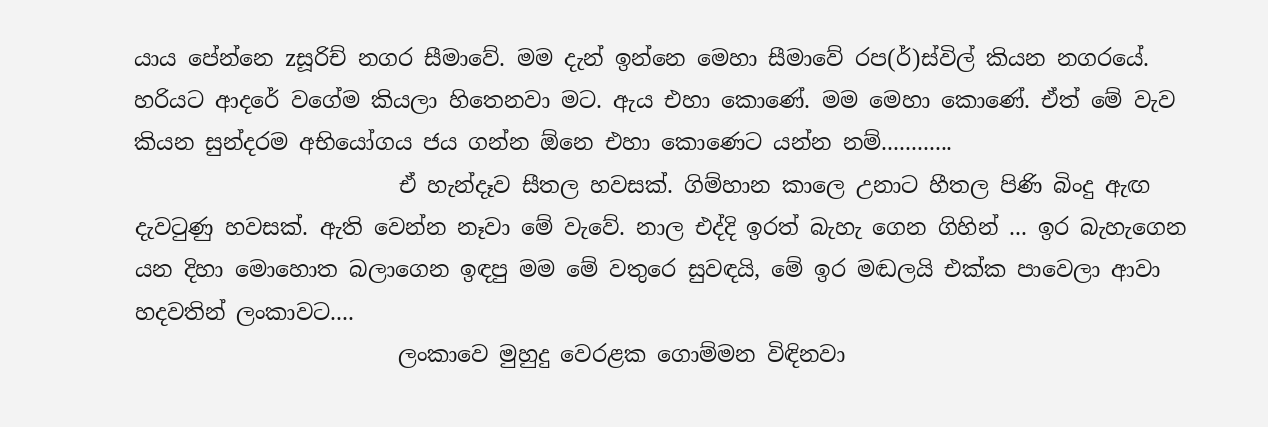යාය පේන්නෙ zසූරිච් නගර සීමාවේ. මම දැන් ඉන්නෙ මෙහා සීමාවේ රප(ර්)ස්විල් කියන නගරයේ. හරියට ආදරේ වගේම කියලා හිතෙනවා මට. ඇය එහා කොණේ. මම මෙහා කොණේ. ඒත් මේ වැව කියන සුන්දරම අභියෝගය ජය ගන්න ඕනෙ එහා කොණෙට යන්න නම්............
                        ඒ හැන්දෑව සීතල හවසක්. ගිම්හාන කාලෙ උනාට හීතල පිණි බිංදු ඇඟ දැවටුණු හවසක්. ඇති වෙන්න නෑවා මේ වැවේ. නාල එද්දි ඉරත් බැහැ ගෙන ගිහින් ... ඉර බැහැගෙන යන දිහා මොහොත බලාගෙන ඉඳපු මම මේ වතුරෙ සුවඳයි, මේ ඉර මඬලයි එක්ක පාවෙලා ආවා හදවතින් ලංකාවට....
                        ලංකාවෙ මුහුදු වෙරළක ගොම්මන විඳිනවා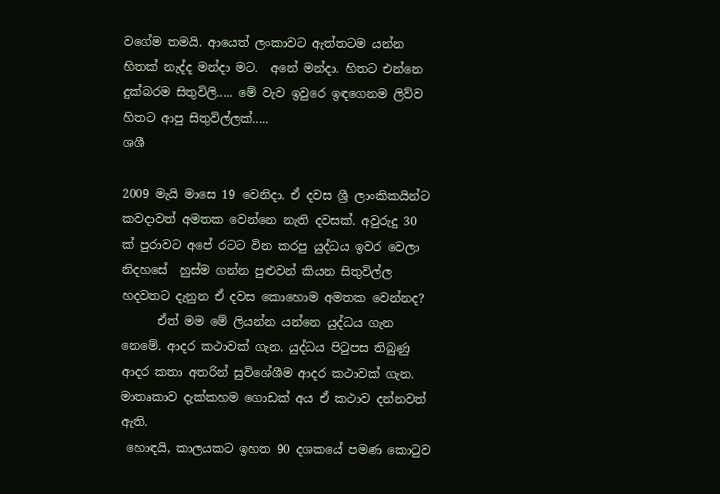වගේම තමයි. ආයෙත් ලංකාවට ඇත්තටම යන්න හිතක් නැද්ද මන්දා මට.  අනේ මන්දා. හිතට එන්නෙ දුක්බරම සිතුවිලි..... මේ වැව ඉවුරෙ ඉඳගෙනම ලිව්ව හිතට ආපු සිතුවිල්ලක්.....
ශශී

2009 මැයි මාසෙ 19 වෙනිදා. ඒ දවස ශ්‍රී ලාංකිකයින්ට කවදාවත් අමතක වෙන්නෙ නැති දවසක්. අවුරුදු 30 ක් පුරාවට අපේ රටට වින කරපු යුද්ධය ඉවර වෙලා නිදහසේ  හුස්ම ගන්න පුළුවන් කියන සිතුවිල්ල හදවතට දැනුන ඒ දවස කොහොම අමතක වෙන්නද?
      ඒත් මම මේ ලියන්න යන්නෙ යුද්ධය ගැන නෙමේ. ආදර කථාවක් ගැන. යුද්ධය පිටුපස තිබුණු ආදර කතා අතරින් සුවිශේශීම ආදර කථාවක් ගැන. මාතෘකාව දැක්කහම ගොඩක් අය ඒ කථාව දන්නවත් ඇති.
 හොඳයි, කාලයකට ඉහත 90 දශකයේ පමණ කොටුව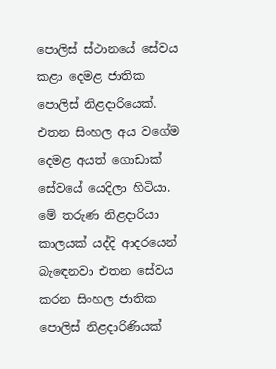පොලිස් ස්ථානයේ සේවය කළා දෙමළ ජාතික පොලිස් නිළදාරියෙක්. එතන සිංහල අය වගේම දෙමළ අයත් ගොඩාක් සේවයේ යෙදිලා හිටියා. මේ තරුණ නිළදාරියා කාලයක් යද්දි ආදරයෙන් බැඳෙනවා එතන සේවය කරන සිංහල ජාතික පොලිස් නිළදාරිණියක්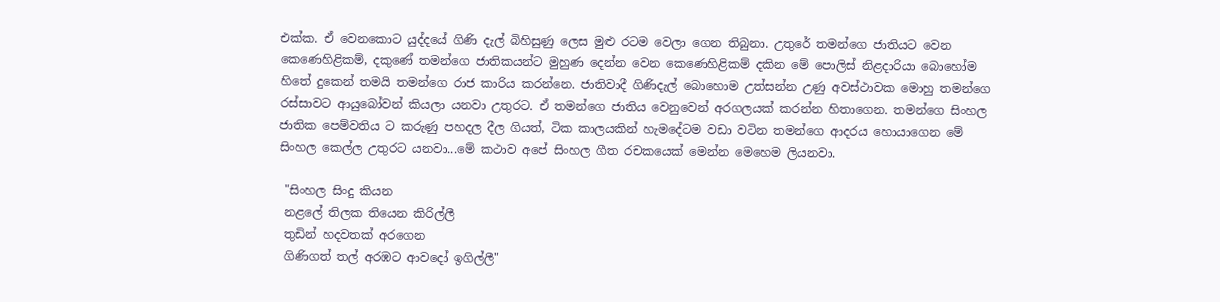එක්ක. ඒ වෙනකොට යුද්දයේ ගිණි දැල් බිහිසුණු ලෙස මුළු රටම වෙලා ගෙන තිබුනා. උතුරේ තමන්ගෙ ජාතියට වෙන කෙණෙහිළිකම්, දකුණේ තමන්ගෙ ජාතිකයන්ට මුහුණ දෙන්න වෙන කෙණෙහිළිකම් දකින මේ පොලිස් නිළදාරියා බොහෝම හිතේ දුකෙන් තමයි තමන්ගෙ රාජ කාරිය කරන්නෙ. ජාතිවාදී ගිණිදැල් බොහොම උත්සන්න උණු අවස්ථාවක මොහු තමන්ගෙ රස්සාවට ආයුබෝවන් කියලා යනවා උතුරට. ඒ තමන්ගෙ ජාතිය වෙනුවෙන් අරගලයක් කරන්න හිතාගෙන. තමන්ගෙ සිංහල ජාතික පෙම්වතිය ට කරුණු පහදල දීල ගියත්, ටික කාලයකින් හැමදේටම වඩා වටින තමන්ගෙ ආදරය හොයාගෙන මේ සිංහල කෙල්ල උතුරට යනවා...මේ කථාව අපේ සිංහල ගීත රචකයෙක් මෙන්න මෙහෙම ලියනවා.

 "සිංහල සිංදු කියන
 නළලේ තිලක තියෙන කිරිල්ලී
 තුඩින් හදවතක් අරගෙන
 ගිණිගත් තල් අරඹට ආවදෝ ඉගිල්ලී"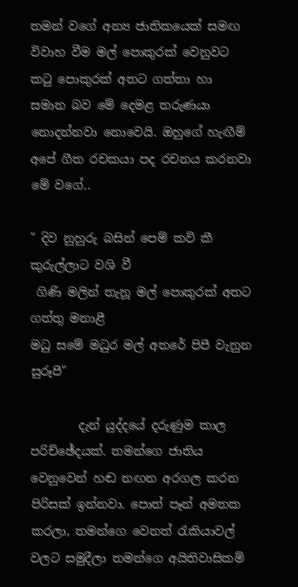තමන් වගේ අන්‍ය ජාතිකයෙක් සමඟ විවාහ වීම මල් පොකුරක් වෙනුවට කටු පොකුරක් අතට ගත්තා හා සමාන බව මේ දෙමළ තරුණයා නොදන්නවා නොවෙයි. ඔහුගේ හැඟීම් අපේ ගීත රචකයා පද රචනය කරනවා මේ වගේ..

" දිව නුහුරු බසින් පෙම් කවි කී කුරුල්ලාට වශි වී
 ගිණි මලින් තැනූ මල් පොකුරක් අතට ගත්තු මනාළී
මධු සමේ මධුර මල් අතරේ පිපී වැනුන සුරූපී"

        දැන් යුද්දයේ දරුණුම කාල පරිච්ඡේදයක්. තමන්ගෙ ජාතිය වෙනුවෙන් හඬ නඟන අරගල කරන පිරිසක් ඉන්නවා. පොත් පෑන් අමතක කරලා, තමන්ගෙ වෙනත් රැකියාවල් වලට සමුදීලා තමන්ගෙ අයිතිවාසිකම්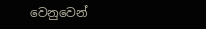වෙනුවෙන්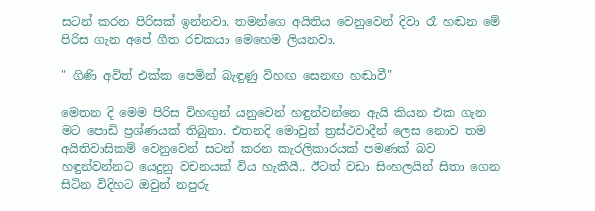සටන් කරන පිරිසක් ඉන්නවා. තමන්ගෙ අයිතිය වෙනුවෙන් දිවා රෑ හඬන මේ පිරිස ගැන අපේ ගීත රචකයා මෙහෙම ලියනවා.

" ගිණි අවිත් එක්ක පෙමින් බැඳුණු විහඟ සෙනඟ හඬාවී"

මෙතන දි මෙම පිරිස විහඟුන් යනුවෙන් හඳුන්වන්නෙ ඇයි කියන එක ගැන මට පොඩි ප්‍රශ්ණයක් තිබුනා. එතනදි මොවුන් ත්‍රස්ථවාදීන් ලෙස නොව තම අයිතිවාසිකම් වෙනුවෙන් සටන් කරන කැරලිකාරයක් පමණක් බව හඳුන්වන්නට යෙදුනු වචනයක් විය හැකීයී.. ඊටත් වඩා සිංහලයින් සිතා ගෙන සිටින විදිහට ඔවුන් නපුරු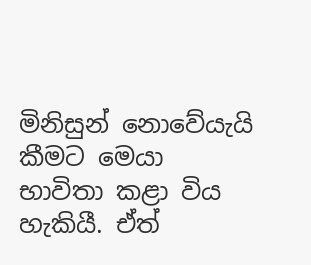මිනිසුන් නොවේයැයි කීමට මෙයා භාවිතා කළා විය හැකියී. ඒත්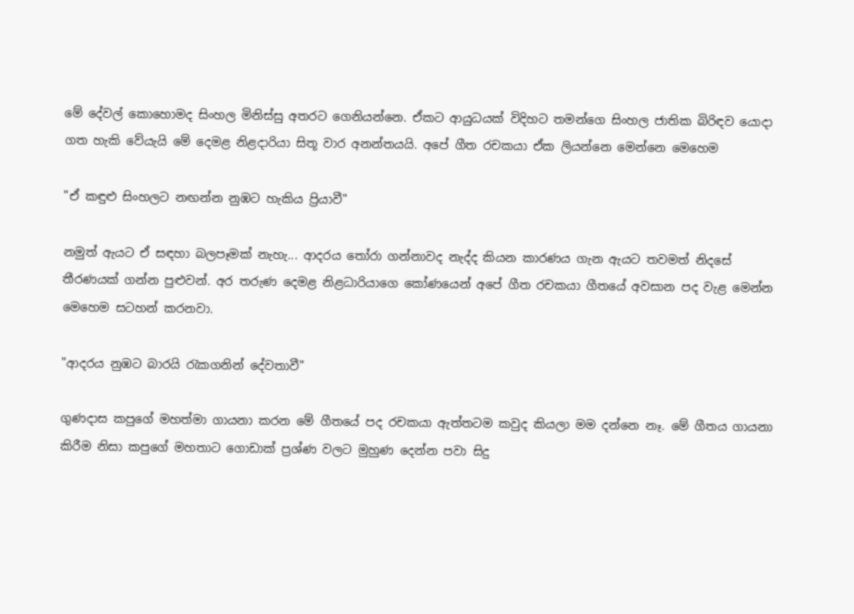මේ දේවල් කොහොමද සිංහල මිනිස්සු අතරට ගෙනියන්නෙ. ඒකට ආයුධයක් විදිහට තමන්ගෙ සිංහල ජාතික බිරිඳව යොදා ගත හැකි වේයැයි මේ දෙමළ නිළදාරියා සිතූ වාර අනන්තයයි. අපේ ගීත රචකයා ඒක ලියන්නෙ මෙන්නෙ මෙහෙම

"ඒ කඳුළු සිංහලට නඟන්න නුඹට හැකිය ප්‍රියාවී"

නමුත් ඇයට ඒ සඳහා බලපෑමක් නැහැ... ආදරය තෝරා ගන්නාවද නැද්ද කියන කාරණය ගැන ඇයට තවමත් නිදසේ තීරණයක් ගන්න පුළුවන්. අර තරුණ දෙමළ නිළධාරියාගෙ කෝණයෙන් අපේ ගීත රචකයා ගීතයේ අවසාන පද වැළ මෙන්න මෙහෙම සටහන් කරනවා.

"ආදරය නුඹට බාරයි රැකගනින් දේවතාවී"

ගුණදාස කපුගේ මහත්මා ගායනා කරන මේ ගීතයේ පද රචකයා ඇත්තටම කවුද කියලා මම දන්නෙ නෑ. මේ ගීතය ගායනා කිරීම නිසා කපුගේ මහතාට ගොඩාක් ප්‍රශ්ණ වලට මුහුණ දෙන්න පවා සිදු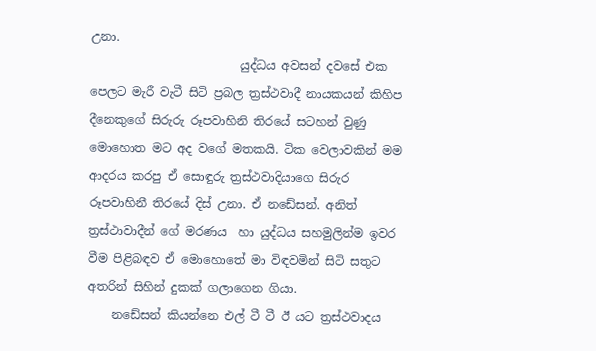උනා.
                         යුද්ධය අවසන් දවසේ එක පෙලට මැරී වැටී සිටි ප්‍රබල ත්‍රස්ථවාදී නායකයන් කිහිප දීනෙකුගේ සිරුරු රූපවාහිනි තිරයේ සටහන් වුණු මොහොත මට අද වගේ මතකයි. ටික වෙලාවකින් මම ආදරය කරපු ඒ සොඳුරු ත්‍රස්ථවාදියාගෙ සිරුර රූපවාහිනී තිරයේ දිස් උනා. ඒ නඩේසන්. අනිත් ත්‍රස්ථාවාදීන් ගේ මරණය  හා යුද්ධය සහමුලින්ම ඉවර වීම පිළිබඳව ඒ මොහොතේ මා විඳවමින් සිටි සතුට අතරින් සිහින් දුකක් ගලාගෙන ගියා.
    නඩේසන් කියන්නෙ එල් ටී ටී ඊ යට ත්‍රස්ථවාදය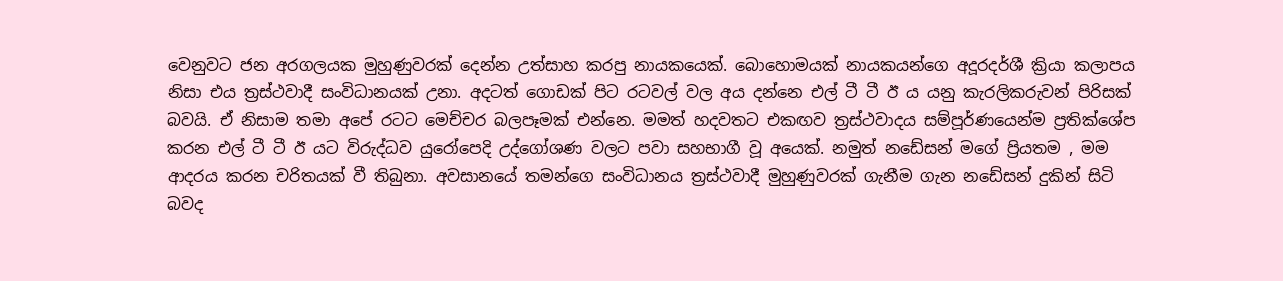වෙනුවට ජන අරගලයක මුහුණුවරක් දෙන්න උත්සාහ කරපු නායකයෙක්. බොහොමයක් නායකයන්ගෙ අදූරදර්ශී ක්‍රියා කලාපය නිසා එය ත්‍රස්ථවාදී සංවිධානයක් උනා. අදටත් ගොඩක් පිට රටවල් වල අය දන්නෙ එල් ටී ටී ඊ ය යනු කැරලිකරුවන් පිරිසක් බවයි. ඒ නිසාම තමා අපේ රටට මෙච්චර බලපෑමක් එන්නෙ. මමත් හදවතට එකඟව ත්‍රස්ථවාදය සම්පූර්ණයෙන්ම ප්‍රතික්ශේප කරන එල් ටී ටී ඊ යට විරුද්ධව යුරෝපෙදි උද්ගෝශණ වලට පවා සහභාගී වූ අයෙක්. නමුත් නඩේසන් මගේ ප්‍රියතම , මම ආදරය කරන චරිතයක් වී තිබුනා. අවසානයේ තමන්ගෙ සංවිධානය ත්‍රස්ථවාදී මුහුණුවරක් ගැනීම ගැන නඩේසන් දුකින් සිටි බවද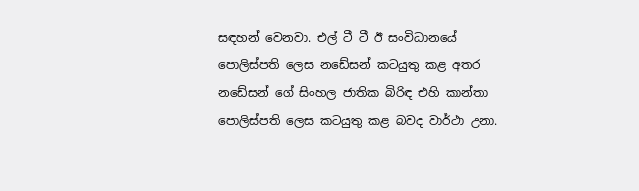සඳහන් වෙනවා. එල් ටී ටී ඊ සංවිධානයේ පොලිස්පති ලෙස නඩේසන් කටයුතු කළ අතර නඩේසන් ගේ සිංහල ජාතික බිරිඳ එහි කාන්තා පොලිස්පති ලෙස කටයුතු කළ බවද වාර්ථා උනා.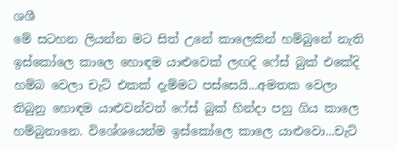ශශී
මේ සටහන ලියන්න මට සිත් උනේ කාලෙකින් හම්බුනේ නැති ඉස්කෝලෙ කාලෙ හොඳම යාළුවෙක් ලඟදි ෆේස් බුක් එකේදි හම්බ වෙලා චැට් එකක් දැම්මට පස්සෙයි...අමතක වෙලා තිබුනු හොඳම යාළුවන්වත් ෆේස් බුක් හින්දා පහු ගිය කාලෙ හම්බුනානෙ. විශේශයෙන්ම ඉස්කෝලෙ කාලෙ යාළුවො...චැට්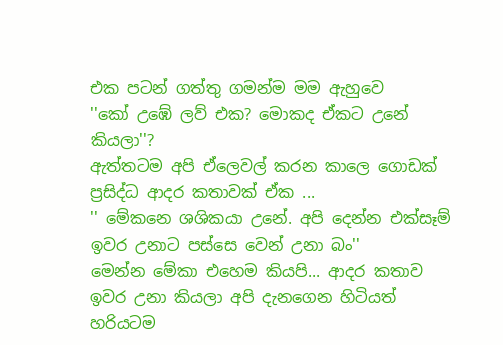එක පටන් ගත්තු ගමන්ම මම ඇහුවෙ
''කෝ උඹේ ලව් එක? මොකද ඒකට උනේ කියලා''?
ඇත්තටම අපි ඒලෙවල් කරන කාලෙ ගොඩක් ප්‍රසිද්ධ ආදර කතාවක් ඒක ...
'' මේකනෙ ශශිකයා උනේ. අපි දෙන්න එක්සෑම් ඉවර උනාට පස්සෙ වෙන් උනා බං''
මෙන්න මේකා එහෙම කියපි... ආදර කතාව ඉවර උනා කියලා අපි දැනගෙන හිටියත් හරියටම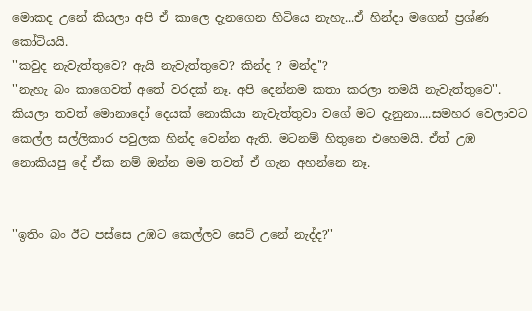මොකද උනේ කියලා අපි ඒ කාලෙ දැනගෙන හිටියෙ නැහැ...ඒ හින්දා මගෙන් ප්‍රශ්ණ කෝටියයි.
''කවුද නැවැත්තුවෙ? ඇයි නැවැත්තුවෙ? කින්ද ? මන්ද''?
''නැහැ බං කාගෙවත් අතේ වරදක් නෑ. අපි දෙන්නම කතා කරලා තමයි නැවැත්තුවෙ''.
කියලා තවත් මොනාදෝ දෙයක් නොකියා නැවැත්තුවා වගේ මට දැනුනා....සමහර වෙලාවට කෙල්ල සල්ලිකාර පවුලක හින්ද වෙන්න ඇති. මටනම් හිතුනෙ එහෙමයි. ඒත් උඹ නොකියපු දේ ඒක නම් ඔන්න මම තවත් ඒ ගැන අහන්නෙ නෑ.


''ඉතිං බං ඊට පස්සෙ උඹට කෙල්ලව සෙට් උනේ නැද්ද?''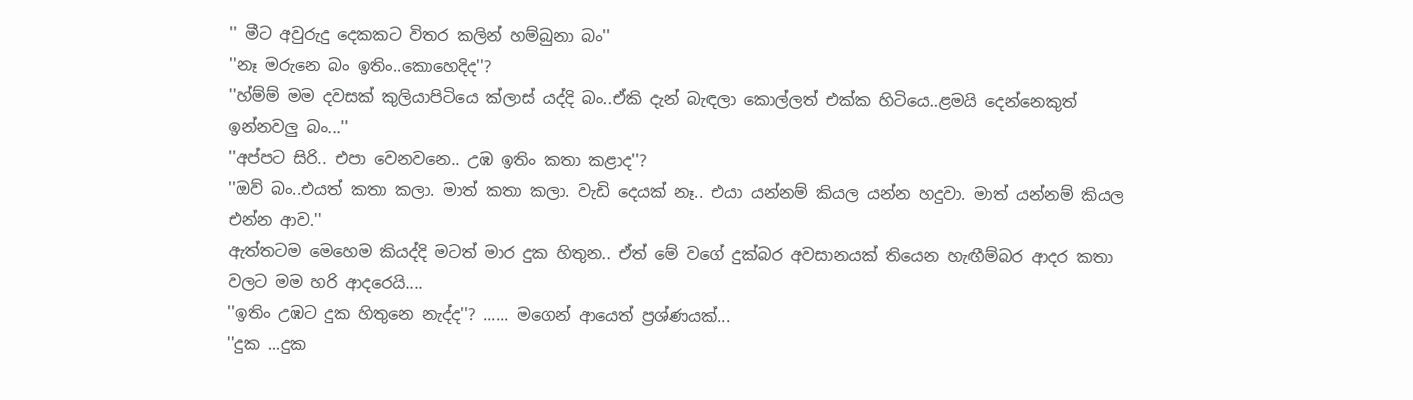'' මීට අවුරුදු දෙකකට විතර කලින් හම්බුනා බං''
''නෑ මරුනෙ බං ඉතිං..කොහෙදිද''?
''හ්ම්ම් මම දවසක් කුලියාපිටියෙ ක්ලාස් යද්දි බං..ඒකි දැන් බැඳලා කොල්ලත් එක්ක හිටියෙ..ළමයි දෙන්නෙකුත් ඉන්නවලු බං...''
''අප්පට සිරි.. එපා වෙනවනෙ.. උඹ ඉතිං කතා කළාද''?
''ඔව් බං..එයත් කතා කලා. මාත් කතා කලා. වැඩි දෙයක් නෑ.. එයා යන්නම් කියල යන්න හදුවා. මාත් යන්නම් කියල එන්න ආව.''
ඇත්තටම මෙහෙම කියද්දි මටත් මාර දුක හිතුන.. ඒත් මේ වගේ දුක්බර අවසානයක් තියෙන හැඟීම්බර ආදර කතා වලට මම හරි ආදරෙයි....
''ඉතිං උඹට දුක හිතුනෙ නැද්ද''? ...... මගෙන් ආයෙත් ප්‍රශ්ණයක්...
''දුක ...දුක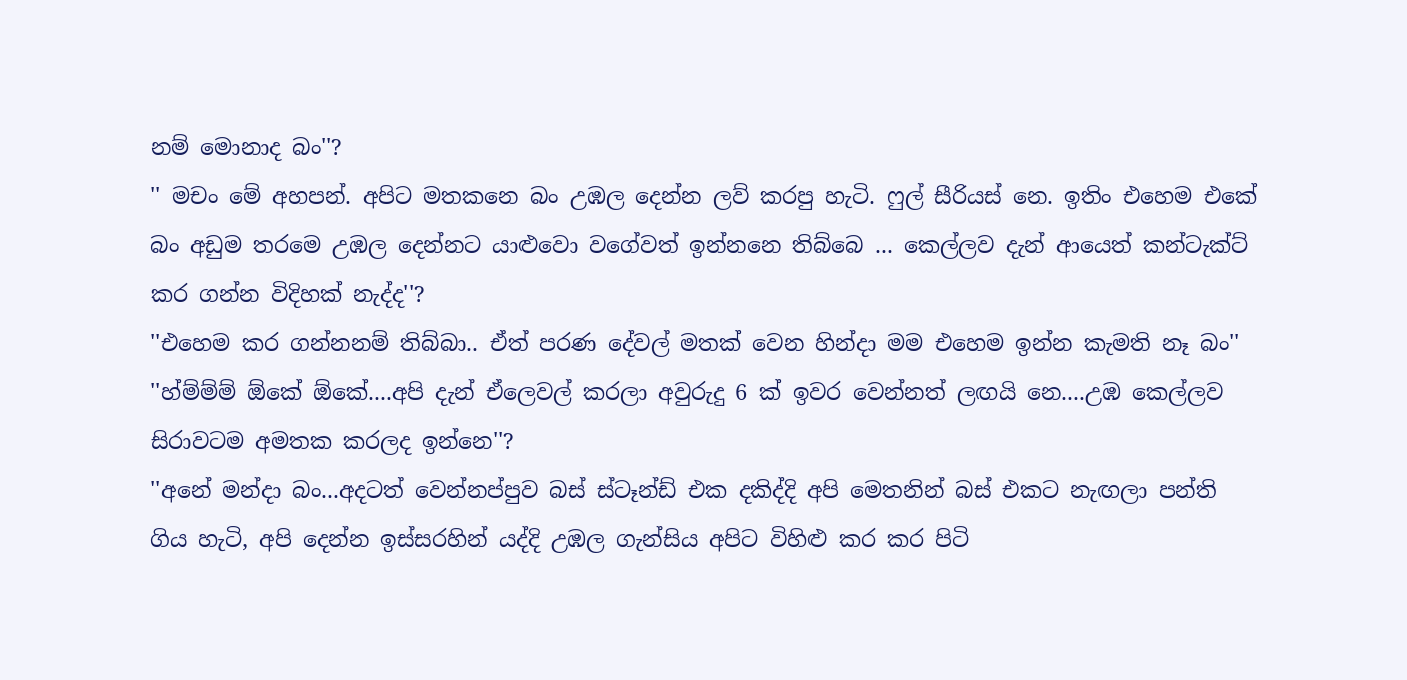නම් මොනාද බං''?
'' මචං මේ අහපන්. අපිට මතකනෙ බං උඹල දෙන්න ලව් කරපු හැටි. ෆුල් සීරියස් නෙ. ඉතිං එහෙම එකේ බං අඩුම තරමෙ උඹල දෙන්නට යාළුවො වගේවත් ඉන්නනෙ තිබ්බෙ ... කෙල්ලව දැන් ආයෙත් කන්ටැක්ට් කර ගන්න විදිහක් නැද්ද''?
''එහෙම කර ගන්නනම් තිබ්බා.. ඒත් පරණ දේවල් මතක් වෙන හින්දා මම එහෙම ඉන්න කැමති නෑ බං''
''හ්ම්ම්ම් ඕකේ ඕකේ....අපි දැන් ඒලෙවල් කරලා අවුරුදු 6 ක් ඉවර වෙන්නත් ලඟයි නෙ....උඹ කෙල්ලව සිරාවටම අමතක කරලද ඉන්නෙ''?
''අනේ මන්දා බං...අදටත් වෙන්නප්පුව බස් ස්ටෑන්ඩ් එක දකිද්දි අපි මෙතනින් බස් එකට නැඟලා පන්ති ගිය හැටි, අපි දෙන්න ඉස්සරහින් යද්දි උඹල ගැන්සිය අපිට විහිළු කර කර පිටි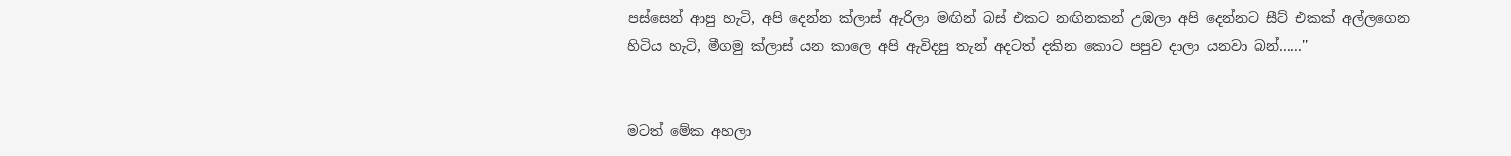පස්සෙන් ආපු හැටි, අපි දෙන්න ක්ලාස් ඇරිලා මඟින් බස් එකට නඟිනකන් උඹලා අපි දෙන්නට සීට් එකක් අල්ලගෙන හිටිය හැටි, මීගමු ක්ලාස් යන කාලෙ අපි ඇවිදපු තැන් අදටත් දකින කොට පපුව දාලා යනවා බන්......''


මටත් මේක අහලා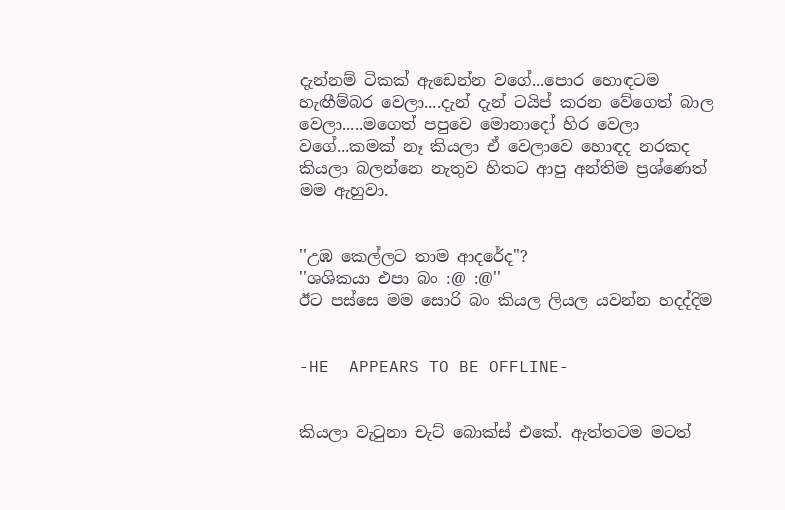දැන්නම් ටිකක් ඇඩෙන්න වගේ...පොර හොඳටම හැඟීම්බර වෙලා....දැන් දැන් ටයිප් කරන වේගෙත් බාල වෙලා.....මගෙත් පපුවෙ මොනාදෝ හිර වෙලා වගේ...කමක් නෑ කියලා ඒ වෙලාවෙ හොඳද නරකද කියලා බලන්නෙ නැතුව හිතට ආපු අන්තිම ප්‍රශ්ණෙත් මම ඇහුවා.


''උඹ කෙල්ලට තාම ආදරේද''?
''ශශිකයා එපා බං :@ :@''
ඊට පස්සෙ මම සොරි බං කියල ලියල යවන්න හදද්දිම


-HE  APPEARS TO BE OFFLINE-


කියලා වැටුනා චැට් බොක්ස් එකේ. ඇත්තටම මටත්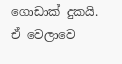ගොඩාක් දුකයි. ඒ වෙලාවෙ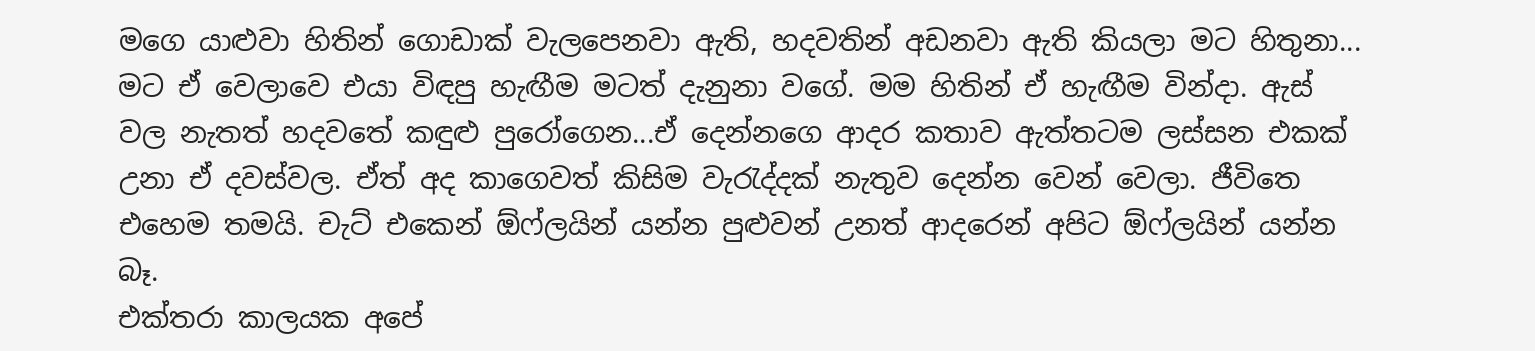මගෙ යාළුවා හිතින් ගොඩාක් වැලපෙනවා ඇති, හදවතින් අඩනවා ඇති කියලා මට හිතුනා... මට ඒ වෙලාවෙ එයා විඳපු හැඟීම මටත් දැනුනා වගේ. මම හිතින් ඒ හැඟීම වින්දා. ඇස් වල නැතත් හදවතේ කඳුළු පුරෝගෙන...ඒ දෙන්නගෙ ආදර කතාව ඇත්තටම ලස්සන එකක් උනා ඒ දවස්වල. ඒත් අද කාගෙවත් කිසිම වැරැද්දක් නැතුව දෙන්න වෙන් වෙලා. ජීවිතෙ එහෙම තමයි. චැට් එකෙන් ඕෆ්ලයින් යන්න පුළුවන් උනත් ආදරෙන් අපිට ඕෆ්ලයින් යන්න බෑ.
එක්තරා කාලයක අපේ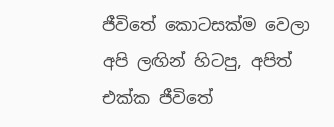ජීවිතේ කොටසක්ම වෙලා අපි ලඟින් හිටපු, අපිත් එක්ක ජීවිතේ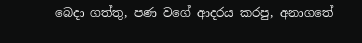බෙදා ගත්තු, පණ වගේ ආදරය කරපු, අනාගතේ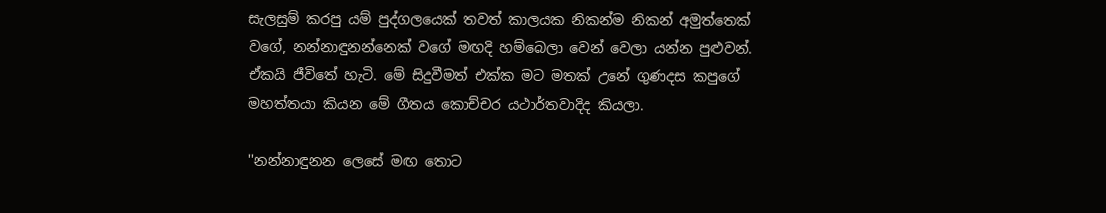සැලසුම් කරපු යම් පුද්ගලයෙක් තවත් කාලයක නිකන්ම නිකන් අමුත්තෙක් වගේ, නන්නාඳුනන්නෙක් වගේ මඟදි හම්බෙලා වෙන් වෙලා යන්න පුළුවන්. ඒකයි ජීවිතේ හැටි. මේ සිදුවීමත් එක්ක මට මතක් උනේ ගුණදස කපුගේ මහත්තයා කියන මේ ගීතය කොච්චර යථාර්තවාදිද කියලා.

''නන්නාඳුනන ලෙසේ මඟ තොට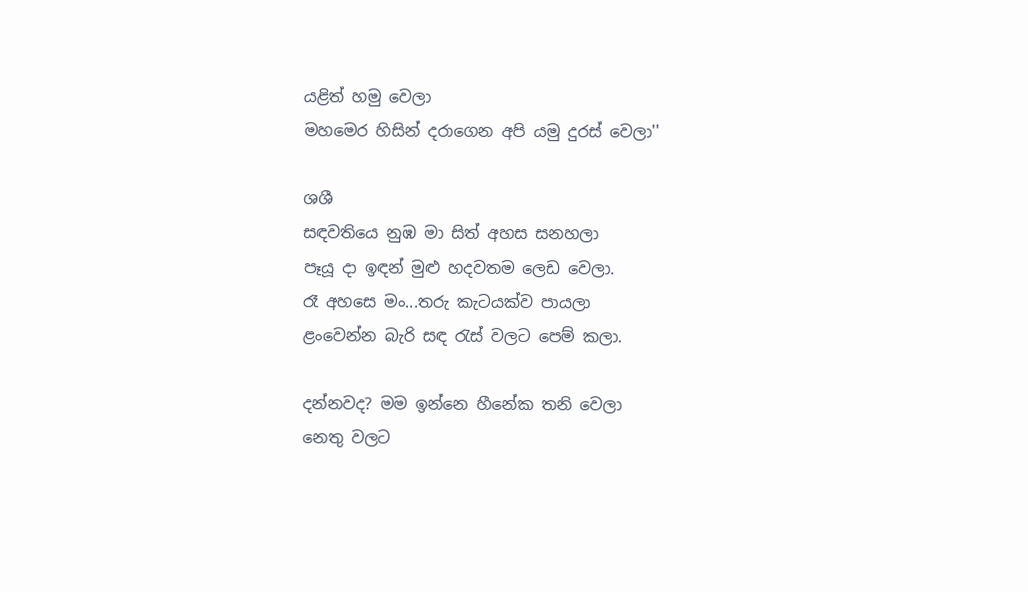යළිත් හමු වෙලා
මහමෙර හිසින් දරාගෙන අපි යමු දුරස් වෙලා''

ශශී
සඳවතියෙ නුඹ මා සිත් අහස සනහලා
පෑයූ දා ඉඳන් මුළු හදවතම ලෙඩ වෙලා.
රෑ අහසෙ මං...තරු කැටයක්ව පායලා
ළංවෙන්න බැරි සඳ රැස් වලට පෙම් කලා.

දන්නවද? මම ඉන්නෙ හීනේක තනි වෙලා
නෙතු වලට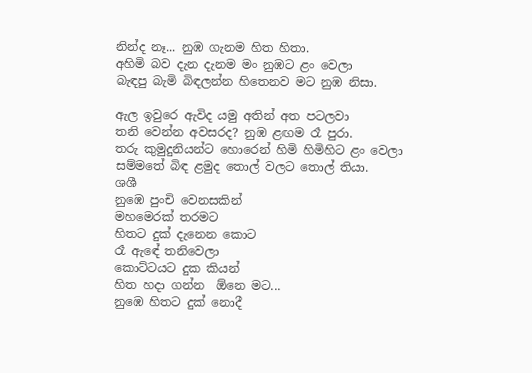නින්ද නෑ... නුඹ ගැනම හිත හිතා.
අහිමි බව දැන දැනම මං නුඹට ළං වෙලා
බැඳපු බැමි බිඳලන්න හිතෙනව මට නුඹ නිසා.

ඇල ඉවුරෙ ඇවිද යමු අතින් අත පටලවා
තනි වෙන්න අවසරද? නුඹ ළඟම රෑ පුරා.
තරු කුමුදුනියන්ට හොරෙන් හිමි හිමිහිට ළං වෙලා
සම්මතේ බිඳ ළමුද තොල් වලට තොල් තියා.
ශශී
නුඹෙ පුංචි වෙනසකින්
මහමෙරක් තරමට
හිතට දුක් දැනෙන කොට
රෑ ඇඳේ තනිවෙලා
කොට්ටයට දුක කියන්
හිත හදා ගන්න  ඕනෙ මට...
නුඹෙ හිතට දුක් නොදී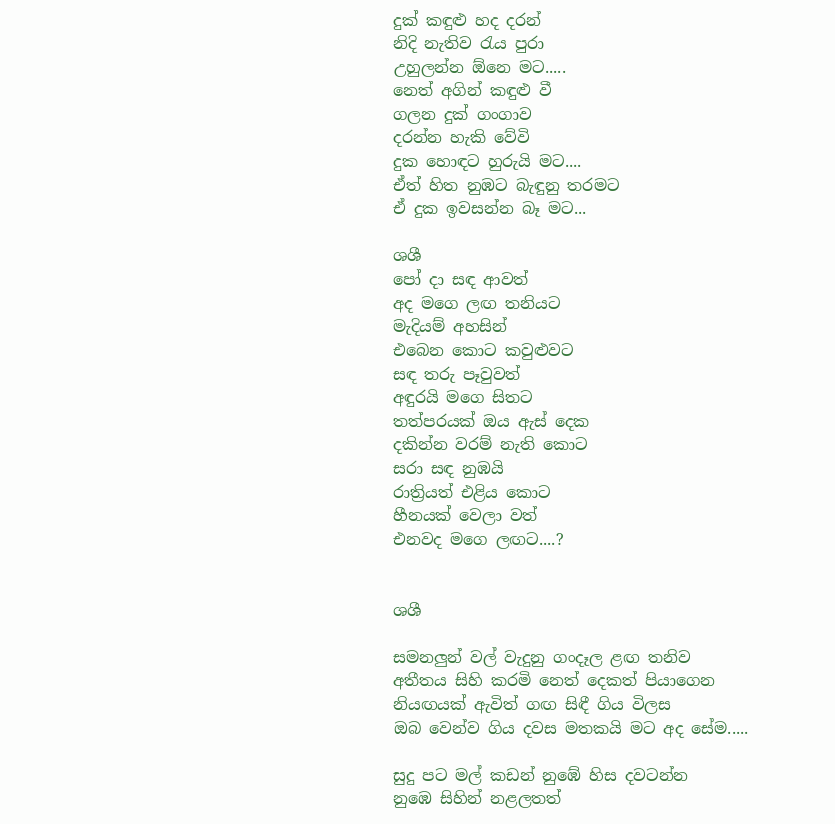දුක් කඳුළු හද දරන්
නිදි නැතිව රැය පුරා
උහුලන්න ඕනෙ මට.....
නෙත් අගින් කඳුළු වී
ගලන දුක් ගංගාව
දරන්න හැකි වේවි
දුක හොඳට හුරුයි මට....
ඒත් හිත නුඹට බැඳුනු තරමට
ඒ දුක ඉවසන්න බෑ මට...

ශශී
පෝ දා සඳ ආවත්
අද මගෙ ලඟ තනියට
මැදියම් අහසින්
එබෙන කොට කවුළුවට
සඳ තරු පෑවුවත්
අඳුරයි මගෙ සිතට
තත්පරයක් ඔය ඇස් දෙක
දකින්න වරම් නැති කොට
සරා සඳ නුඹයි
රාත්‍රියත් එළිය කොට
හීනයක් වෙලා වත්
එනවද මගෙ ලඟට....?


ශශී

සමනලුන් වල් වැදුනු ගංදෑල ළඟ තනිව
අතීතය සිහි කරමි නෙත් දෙකත් පියාගෙන
නියඟයක් ඇවිත් ගඟ සිඳී ගිය විලස
ඔබ වෙන්ව ගිය දවස මතකයි මට අද සේම.....

සුදු පට මල් කඩන් නුඹේ හිස දවටන්න
නුඹෙ සිහින් නළලතත්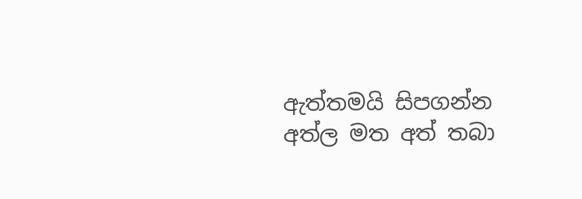ඇත්තමයි සිපගන්න
අත්ල මත අත් තබා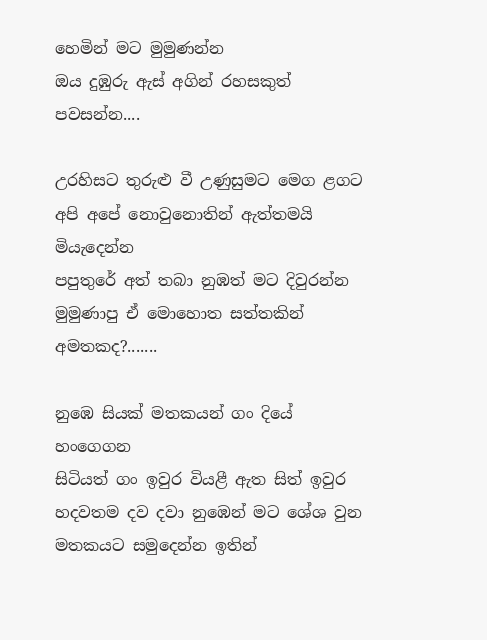හෙමින් මට මුමුණන්න
ඔය දුඹුරු ඇස් අගින් රහසකුත් පවසන්න....

උරහිසට තුරුළු වී උණුසුමට මෙග ළගට
අපි අපේ නොවුනොතින් ඇත්තමයි මියැදෙන්න
පපුතුරේ අත් තබා නුඹත් මට දිවුරන්න
මුමුණාපු ඒ මොහොත සත්තකින් අමතකද?.......

නුඹෙ සියක් මතකයන් ගං දියේ හංගෙගන
සිටියත් ගං ඉවුර වියළී ඇත සිත් ඉවුර
හදවතම දව දවා නුඹෙන් මට ශේශ වුන
මතකයට සමුදෙන්න ඉතින්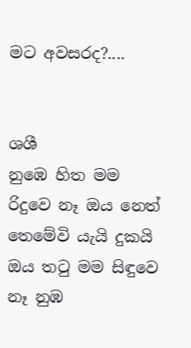මට අවසරද?....


ශශී
නුඹෙ හිත මම රිදුවෙ නෑ ඔය නෙත් තෙමේවි යැයි දුකයි
ඔය තටු මම සිඳුවෙ නෑ නුඹ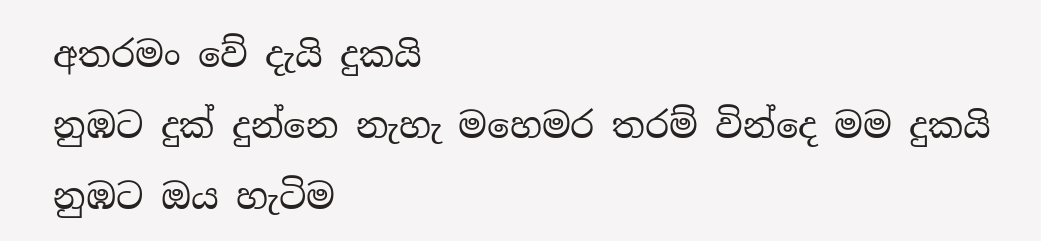අතරමං වේ දැයි දුකයි
නුඹට දුක් දුන්නෙ නැහැ මහෙමර තරම් වින්දෙ මම දුකයි
නුඹට ඔය හැටිම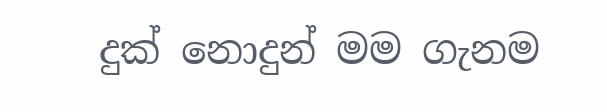දුක් නොදුන් මම ගැනම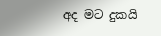අද මට දුකයි